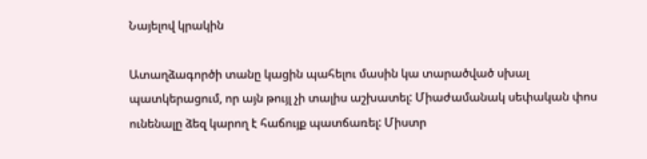Նայելով կրակին

Ատաղձագործի տանը կացին պահելու մասին կա տարածված սխալ պատկերացում, որ այն թույլ չի տալիս աշխատել: Միաժամանակ սեփական փոս ունենալը ձեզ կարող է հաճույք պատճառել: Միստր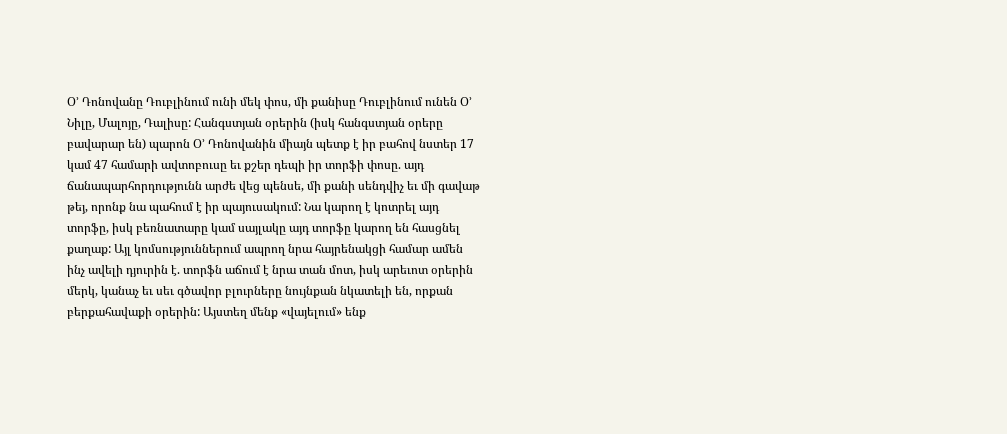Օ’ Դոնովանը Դուբլինում ունի մեկ փոս, մի քանիսը Դուբլինում ունեն Օ’ Նիլը, Մալոյը, Դալիսը: Հանգստյան օրերին (իսկ հանգստյան օրերը բավարար են) պարոն Օ’ Դոնովանին միայն պետք է իր բահով նստեր 17 կամ 47 համարի ավտոբուսը եւ քշեր դեպի իր տորֆի փոսը. այդ ճանապարհորդությունն արժե վեց պենսե, մի քանի սենդվիչ եւ մի գավաթ թեյ, որոնք նա պահում է իր պայուսակում: Նա կարող է կոտրել այդ տորֆը, իսկ բեռնատարը կամ սայլակը այդ տորֆը կարող են հասցնել քաղաք: Այլ կոմսություններում ապրող նրա հայրենակցի համար ամեն ինչ ավելի դյուրին է. տորֆն աճում է նրա տան մոտ, իսկ արեւոտ օրերին մերկ, կանաչ եւ սեւ գծավոր բլուրները նույնքան նկատելի են, որքան բերքահավաքի օրերին: Այստեղ մենք «վայելում» ենք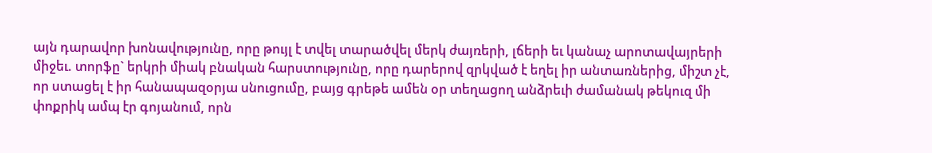այն դարավոր խոնավությունը, որը թույլ է տվել տարածվել մերկ ժայռերի, լճերի եւ կանաչ արոտավայրերի միջեւ. տորֆը` երկրի միակ բնական հարստությունը, որը դարերով զրկված է եղել իր անտառներից, միշտ չէ, որ ստացել է իր հանապազօրյա սնուցումը, բայց գրեթե ամեն օր տեղացող անձրեւի ժամանակ թեկուզ մի փոքրիկ ամպ էր գոյանում, որն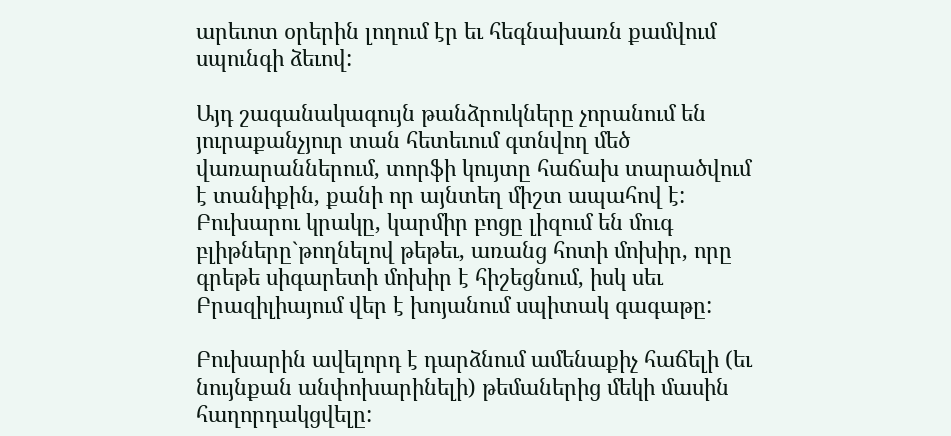արեւոտ օրերին լողում էր եւ հեգնախառն քամվում սպունգի ձեւով:

Այդ շագանակագույն թանձրուկները չորանում են յուրաքանչյուր տան հետեւում գտնվող մեծ վառարաններում, տորֆի կույտը հաճախ տարածվում է տանիքին, քանի որ այնտեղ միշտ ապահով է: Բուխարու կրակը, կարմիր բոցը լիզում են մուգ բլիթները`թողնելով թեթեւ, առանց հոտի մոխիր, որը գրեթե սիգարետի մոխիր է հիշեցնում, իսկ սեւ Բրազիլիայում վեր է խոյանում սպիտակ գագաթը:

Բուխարին ավելորդ է դարձնում ամենաքիչ հաճելի (եւ նույնքան անփոխարինելի) թեմաներից մեկի մասին հաղորդակցվելը: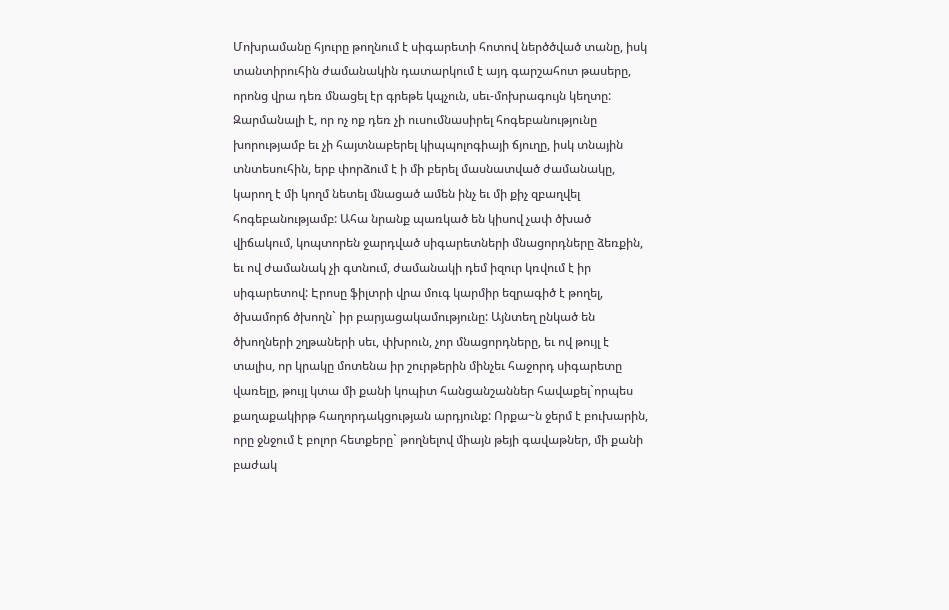Մոխրամանը հյուրը թողնում է սիգարետի հոտով ներծծված տանը, իսկ տանտիրուհին ժամանակին դատարկում է այդ գարշահոտ թասերը, որոնց վրա դեռ մնացել էր գրեթե կպչուն, սեւ-մոխրագույն կեղտը: Զարմանալի է, որ ոչ ոք դեռ չի ուսումնասիրել հոգեբանությունը խորությամբ եւ չի հայտնաբերել կիպպոլոգիայի ճյուղը, իսկ տնային տնտեսուհին, երբ փորձում է ի մի բերել մասնատված ժամանակը, կարող է մի կողմ նետել մնացած ամեն ինչ եւ մի քիչ զբաղվել հոգեբանությամբ: Ահա նրանք պառկած են կիսով չափ ծխած վիճակում, կոպտորեն ջարդված սիգարետների մնացորդները ձեռքին, եւ ով ժամանակ չի գտնում, ժամանակի դեմ իզուր կռվում է իր սիգարետով: Էրոսը ֆիլտրի վրա մուգ կարմիր եզրագիծ է թողել, ծխամորճ ծխողն` իր բարյացակամությունը: Այնտեղ ընկած են ծխողների շղթաների սեւ, փխրուն, չոր մնացորդները, եւ ով թույլ է տալիս, որ կրակը մոտենա իր շուրթերին մինչեւ հաջորդ սիգարետը վառելը, թույլ կտա մի քանի կոպիտ հանցանշաններ հավաքել`որպես քաղաքակիրթ հաղորդակցության արդյունք: Որքա~ն ջերմ է բուխարին, որը ջնջում է բոլոր հետքերը` թողնելով միայն թեյի գավաթներ, մի քանի բաժակ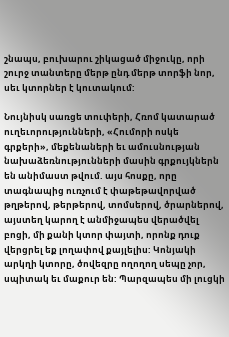շնապս, բուխարու շիկացած միջուկը, որի շուրջ տանտերը մերթ ընդ մերթ տորֆի նոր, սեւ կտորներ է կուտակում:

Նույնիսկ սառցե տուփերի, Հռոմ կատարած ուղեւորությունների, «Հումորի ոսկե  գրքերի», մեքենաների եւ ամուսնության նախաձեռնությունների մասին գրքույկներն են անիմաստ թվում. այս հոսքը, որը տագնապից ուռչում է փաթեթավորված թղթերով, թերթերով, տոմսերով, ծրարներով, այստեղ կարող է անմիջապես վերածվել բոցի, մի քանի կտոր փայտի, որոնք դուք վերցրել եք լողափով քայլելիս: Կոնյակի արկղի կտորը, ծովեզրը ողողող սեպը չոր, սպիտակ եւ մաքուր են: Պարզապես մի լուցկի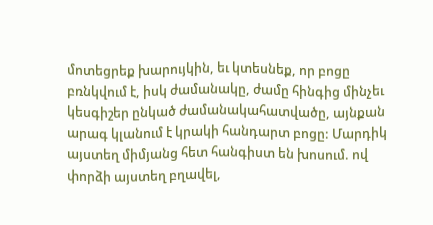մոտեցրեք խարույկին, եւ կտեսնեք, որ բոցը բռնկվում է, իսկ ժամանակը, ժամը հինգից մինչեւ կեսգիշեր ընկած ժամանակահատվածը, այնքան արագ կլանում է կրակի հանդարտ բոցը: Մարդիկ այստեղ միմյանց հետ հանգիստ են խոսում. ով փորձի այստեղ բղավել,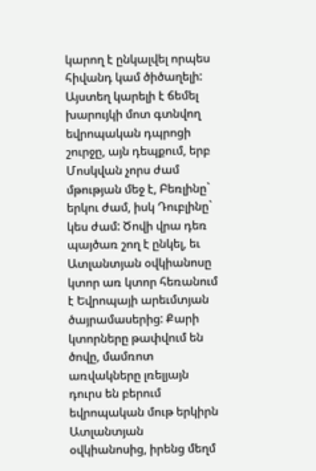կարող է ընկալվել որպես հիվանդ կամ ծիծաղելի: Այստեղ կարելի է ճեմել խարույկի մոտ գտնվող եվրոպական դպրոցի շուրջը, այն դեպքում, երբ Մոսկվան չորս ժամ մթության մեջ է, Բեռլինը` երկու ժամ, իսկ Դուբլինը` կես ժամ: Ծովի վրա դեռ պայծառ շող է ընկել, եւ Ատլանտյան օվկիանոսը կտոր առ կտոր հեռանում է Եվրոպայի արեւմտյան ծայրամասերից: Քարի կտորները թափվում են ծովը, մամռոտ առվակները լռելյայն դուրս են բերում եվրոպական մութ երկիրն Ատլանտյան օվկիանոսից, իրենց մեղմ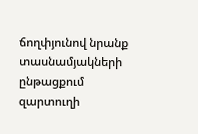ճողփյունով նրանք տասնամյակների ընթացքում զարտուղի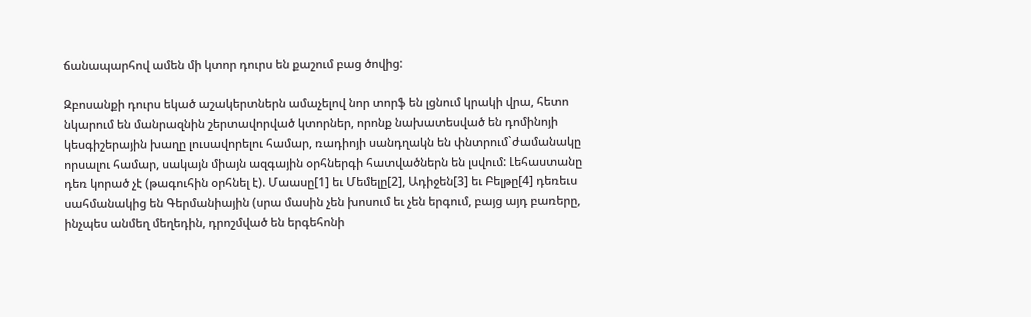ճանապարհով ամեն մի կտոր դուրս են քաշում բաց ծովից:

Զբոսանքի դուրս եկած աշակերտներն ամաչելով նոր տորֆ են լցնում կրակի վրա, հետո նկարում են մանրազնին շերտավորված կտորներ, որոնք նախատեսված են դոմինոյի կեսգիշերային խաղը լուսավորելու համար, ռադիոյի սանդղակն են փնտրում`ժամանակը որսալու համար, սակայն միայն ազգային օրհներգի հատվածներն են լսվում: Լեհաստանը դեռ կորած չէ (թագուհին օրհնել է). Մաասը[1] եւ Մեմելը[2], Ադիջեն[3] եւ Բելթը[4] դեռեւս սահմանակից են Գերմանիային (սրա մասին չեն խոսում եւ չեն երգում, բայց այդ բառերը, ինչպես անմեղ մեղեդին, դրոշմված են երգեհոնի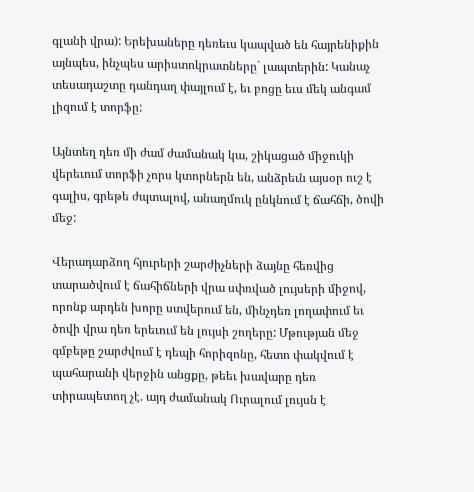գլանի վրա): Երեխաները դեռեւս կապված են հայրենիքին այնպես, ինչպես արիստոկրատները` լապտերին: Կանաչ տեսադաշտը դանդաղ փայլում է, եւ բոցը եւս մեկ անգամ լիզում է տորֆը:

Այնտեղ դեռ մի ժամ ժամանակ կա, շիկացած միջուկի վերեւում տորֆի չորս կտորներն են, անձրեւն այսօր ուշ է գալիս, գրեթե ժպտալով, անաղմուկ ընկնում է ճահճի, ծովի մեջ:

Վերադարձող հյուրերի շարժիչների ձայնը հեռվից տարածվում է ճահիճների վրա սփռված լույսերի միջով, որոնք արդեն խորը ստվերում են, մինչդեռ լողափում եւ ծովի վրա դեռ երեւում են լույսի շողերը: Մթության մեջ գմբեթը շարժվում է դեպի հորիզոնը, հետո փակվում է պահարանի վերջին անցքը, թեեւ խավարը դեռ տիրապետող չէ. այդ ժամանակ Ուրալում լույսն է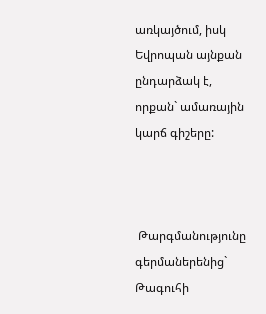առկայծում, իսկ Եվրոպան այնքան ընդարձակ է, որքան` ամառային կարճ գիշերը:



 Թարգմանությունը գերմաներենից` Թագուհի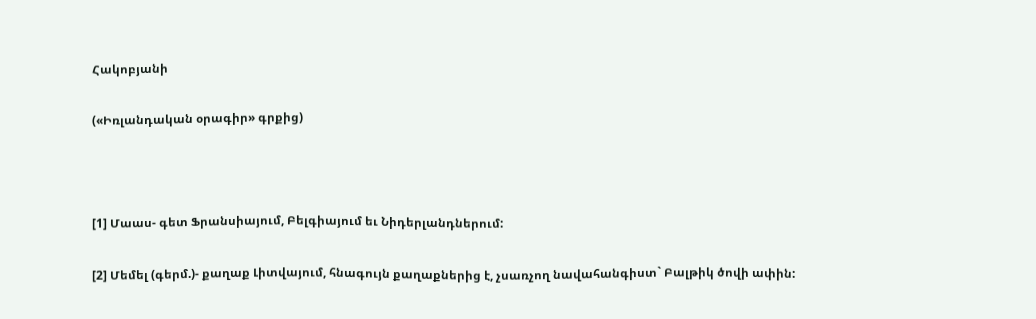Հակոբյանի

(«Իռլանդական օրագիր» գրքից)



[1] Մաաս- գետ Ֆրանսիայում, Բելգիայում եւ Նիդերլանդներում:

[2] Մեմել (գերմ.)- քաղաք Լիտվայում, հնագույն քաղաքներից է, չսառչող նավահանգիստ` Բալթիկ ծովի ափին: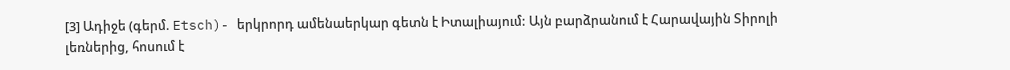[3] Ադիջե (գերմ. Etsch)- երկրորդ ամենաերկար գետն է Իտալիայում: Այն բարձրանում է Հարավային Տիրոլի լեռներից, հոսում է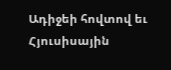Ադիջեի հովտով եւ Հյուսիսային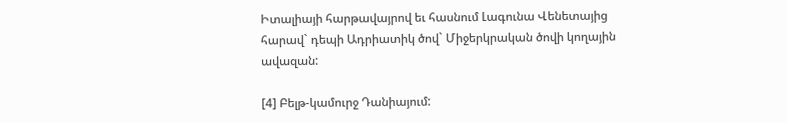Իտալիայի հարթավայրով եւ հասնում Լագունա Վենետայից հարավ` դեպի Ադրիատիկ ծով` Միջերկրական ծովի կողային ավազան:

[4] Բելթ-կամուրջ Դանիայում: